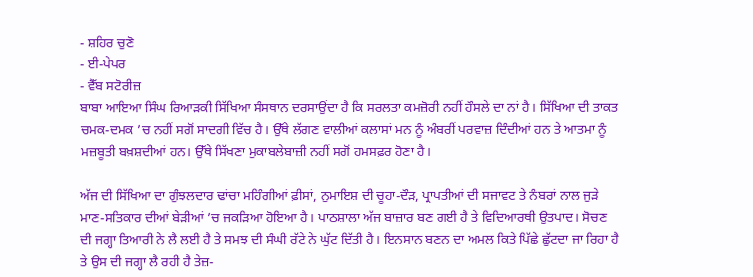- ਸ਼ਹਿਰ ਚੁਣੋ
- ਈ-ਪੇਪਰ
- ਵੈੱਬ ਸਟੋਰੀਜ਼
ਬਾਬਾ ਆਇਆ ਸਿੰਘ ਰਿਆੜਕੀ ਸਿੱਖਿਆ ਸੰਸਥਾਨ ਦਰਸਾਉਂਦਾ ਹੈ ਕਿ ਸਰਲਤਾ ਕਮਜ਼ੋਰੀ ਨਹੀਂ ਹੌਸਲੇ ਦਾ ਨਾਂ ਹੈ। ਸਿੱਖਿਆ ਦੀ ਤਾਕਤ ਚਮਕ-ਦਮਕ ’ਚ ਨਹੀਂ ਸਗੋਂ ਸਾਦਗੀ ਵਿੱਚ ਹੈ। ਉੱਥੇ ਲੱਗਣ ਵਾਲੀਆਂ ਕਲਾਸਾਂ ਮਨ ਨੂੰ ਅੰਬਰੀਂ ਪਰਵਾਜ਼ ਦਿੰਦੀਆਂ ਹਨ ਤੇ ਆਤਮਾ ਨੂੰ ਮਜ਼ਬੂਤੀ ਬਖ਼ਸ਼ਦੀਆਂ ਹਨ। ਉੱਥੇ ਸਿੱਖਣਾ ਮੁਕਾਬਲੇਬਾਜ਼ੀ ਨਹੀਂ ਸਗੋਂ ਹਮਸਫ਼ਰ ਹੋਣਾ ਹੈ।

ਅੱਜ ਦੀ ਸਿੱਖਿਆ ਦਾ ਗੁੰਝਲਦਾਰ ਢਾਂਚਾ ਮਹਿੰਗੀਆਂ ਫ਼ੀਸਾਂ, ਨੁਮਾਇਸ਼ ਦੀ ਚੂਹਾ-ਦੌੜ, ਪ੍ਰਾਪਤੀਆਂ ਦੀ ਸਜਾਵਟ ਤੇ ਨੰਬਰਾਂ ਨਾਲ ਜੁੜੇ ਮਾਣ-ਸਤਿਕਾਰ ਦੀਆਂ ਬੇੜੀਆਂ ’ਚ ਜਕੜਿਆ ਹੋਇਆ ਹੈ। ਪਾਠਸ਼ਾਲਾ ਅੱਜ ਬਾਜ਼ਾਰ ਬਣ ਗਈ ਹੈ ਤੇ ਵਿਦਿਆਰਥੀ ਉਤਪਾਦ। ਸੋਚਣ ਦੀ ਜਗ੍ਹਾ ਤਿਆਰੀ ਨੇ ਲੈ ਲਈ ਹੈ ਤੇ ਸਮਝ ਦੀ ਸੰਘੀ ਰੱਟੇ ਨੇ ਘੁੱਟ ਦਿੱਤੀ ਹੈ। ਇਨਸਾਨ ਬਣਨ ਦਾ ਅਮਲ ਕਿਤੇ ਪਿੱਛੇ ਛੁੱਟਦਾ ਜਾ ਰਿਹਾ ਹੈ ਤੇ ਉਸ ਦੀ ਜਗ੍ਹਾ ਲੈ ਰਹੀ ਹੈ ਤੇਜ਼-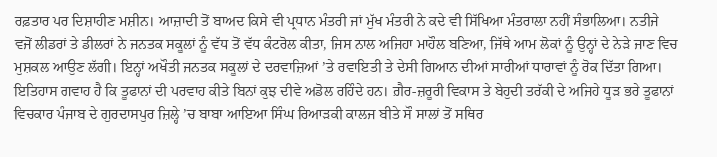ਰਫ਼ਤਾਰ ਪਰ ਦਿਸ਼ਾਹੀਣ ਮਸ਼ੀਨ। ਆਜ਼ਾਦੀ ਤੋਂ ਬਾਅਦ ਕਿਸੇ ਵੀ ਪ੍ਰਧਾਨ ਮੰਤਰੀ ਜਾਂ ਮੁੱਖ ਮੰਤਰੀ ਨੇ ਕਦੇ ਵੀ ਸਿੱਖਿਆ ਮੰਤਰਾਲਾ ਨਹੀਂ ਸੰਭਾਲਿਆ। ਨਤੀਜੇ ਵਜੋਂ ਲੀਡਰਾਂ ਤੇ ਡੀਲਰਾਂ ਨੇ ਜਨਤਕ ਸਕੂਲਾਂ ਨੂੰ ਵੱਧ ਤੋਂ ਵੱਧ ਕੰਟਰੋਲ ਕੀਤਾ, ਜਿਸ ਨਾਲ ਅਜਿਹਾ ਮਾਹੌਲ ਬਣਿਆ, ਜਿੱਥੇ ਆਮ ਲੋਕਾਂ ਨੂੰ ਉਨ੍ਹਾਂ ਦੇ ਨੇੜੇ ਜਾਣ ਵਿਚ ਮੁਸ਼ਕਲ ਆਉਣ ਲੱਗੀ। ਇਨ੍ਹਾਂ ਅਖੌਤੀ ਜਨਤਕ ਸਕੂਲਾਂ ਦੇ ਦਰਵਾਜ਼ਿਆਂ ’ਤੇ ਰਵਾਇਤੀ ਤੇ ਦੇਸੀ ਗਿਆਨ ਦੀਆਂ ਸਾਰੀਆਂ ਧਾਰਾਵਾਂ ਨੂੰ ਰੋਕ ਦਿੱਤਾ ਗਿਆ। ਇਤਿਹਾਸ ਗਵਾਹ ਹੈ ਕਿ ਤੂਫਾਨਾਂ ਦੀ ਪਰਵਾਹ ਕੀਤੇ ਬਿਨਾਂ ਕੁਝ ਦੀਵੇ ਅਡੋਲ ਰਹਿੰਦੇ ਹਨ। ਗ਼ੈਰ-ਜ਼ਰੂਰੀ ਵਿਕਾਸ ਤੇ ਬੇਹੁਦੀ ਤਰੱਕੀ ਦੇ ਅਜਿਹੇ ਧੂੜ ਭਰੇ ਤੂਫਾਨਾਂ ਵਿਚਕਾਰ ਪੰਜਾਬ ਦੇ ਗੁਰਦਾਸਪੁਰ ਜ਼ਿਲ੍ਹੇ ’ਚ ਬਾਬਾ ਆਇਆ ਸਿੰਘ ਰਿਆੜਕੀ ਕਾਲਜ ਬੀਤੇ ਸੌ ਸਾਲਾਂ ਤੋਂ ਸਥਿਰ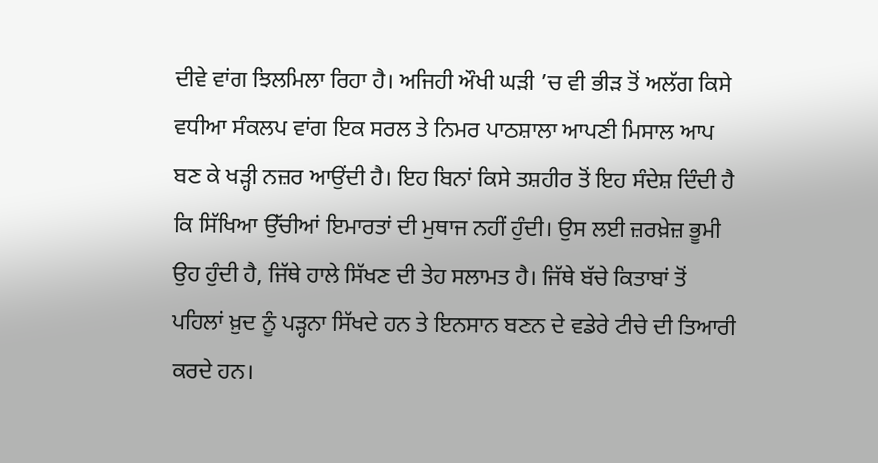ਦੀਵੇ ਵਾਂਗ ਝਿਲਮਿਲਾ ਰਿਹਾ ਹੈ। ਅਜਿਹੀ ਔਖੀ ਘੜੀ ’ਚ ਵੀ ਭੀੜ ਤੋਂ ਅਲੱਗ ਕਿਸੇ ਵਧੀਆ ਸੰਕਲਪ ਵਾਂਗ ਇਕ ਸਰਲ ਤੇ ਨਿਮਰ ਪਾਠਸ਼ਾਲਾ ਆਪਣੀ ਮਿਸਾਲ ਆਪ ਬਣ ਕੇ ਖੜ੍ਹੀ ਨਜ਼ਰ ਆਉਂਦੀ ਹੈ। ਇਹ ਬਿਨਾਂ ਕਿਸੇ ਤਸ਼ਹੀਰ ਤੋਂ ਇਹ ਸੰਦੇਸ਼ ਦਿੰਦੀ ਹੈ ਕਿ ਸਿੱਖਿਆ ਉੱਚੀਆਂ ਇਮਾਰਤਾਂ ਦੀ ਮੁਥਾਜ ਨਹੀਂ ਹੁੰਦੀ। ਉਸ ਲਈ ਜ਼ਰਖ਼ੇਜ਼ ਭੂਮੀ ਉਹ ਹੁੰਦੀ ਹੈ, ਜਿੱਥੇ ਹਾਲੇ ਸਿੱਖਣ ਦੀ ਤੇਹ ਸਲਾਮਤ ਹੈ। ਜਿੱਥੇ ਬੱਚੇ ਕਿਤਾਬਾਂ ਤੋਂ ਪਹਿਲਾਂ ਖ਼ੁਦ ਨੂੰ ਪੜ੍ਹਨਾ ਸਿੱਖਦੇ ਹਨ ਤੇ ਇਨਸਾਨ ਬਣਨ ਦੇ ਵਡੇਰੇ ਟੀਚੇ ਦੀ ਤਿਆਰੀ ਕਰਦੇ ਹਨ।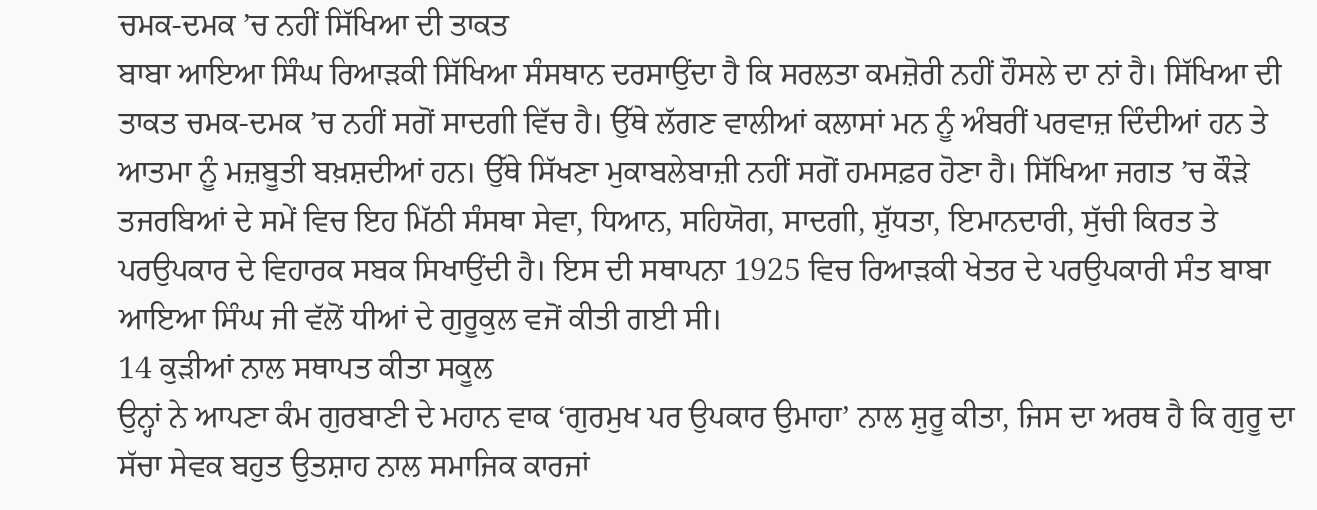ਚਮਕ-ਦਮਕ ’ਚ ਨਹੀਂ ਸਿੱਖਿਆ ਦੀ ਤਾਕਤ
ਬਾਬਾ ਆਇਆ ਸਿੰਘ ਰਿਆੜਕੀ ਸਿੱਖਿਆ ਸੰਸਥਾਨ ਦਰਸਾਉਂਦਾ ਹੈ ਕਿ ਸਰਲਤਾ ਕਮਜ਼ੋਰੀ ਨਹੀਂ ਹੌਸਲੇ ਦਾ ਨਾਂ ਹੈ। ਸਿੱਖਿਆ ਦੀ ਤਾਕਤ ਚਮਕ-ਦਮਕ ’ਚ ਨਹੀਂ ਸਗੋਂ ਸਾਦਗੀ ਵਿੱਚ ਹੈ। ਉੱਥੇ ਲੱਗਣ ਵਾਲੀਆਂ ਕਲਾਸਾਂ ਮਨ ਨੂੰ ਅੰਬਰੀਂ ਪਰਵਾਜ਼ ਦਿੰਦੀਆਂ ਹਨ ਤੇ ਆਤਮਾ ਨੂੰ ਮਜ਼ਬੂਤੀ ਬਖ਼ਸ਼ਦੀਆਂ ਹਨ। ਉੱਥੇ ਸਿੱਖਣਾ ਮੁਕਾਬਲੇਬਾਜ਼ੀ ਨਹੀਂ ਸਗੋਂ ਹਮਸਫ਼ਰ ਹੋਣਾ ਹੈ। ਸਿੱਖਿਆ ਜਗਤ ’ਚ ਕੌੜੇ ਤਜਰਬਿਆਂ ਦੇ ਸਮੇਂ ਵਿਚ ਇਹ ਮਿੱਠੀ ਸੰਸਥਾ ਸੇਵਾ, ਧਿਆਨ, ਸਹਿਯੋਗ, ਸਾਦਗੀ, ਸ਼ੁੱਧਤਾ, ਇਮਾਨਦਾਰੀ, ਸੁੱਚੀ ਕਿਰਤ ਤੇ ਪਰਉਪਕਾਰ ਦੇ ਵਿਹਾਰਕ ਸਬਕ ਸਿਖਾਉਂਦੀ ਹੈ। ਇਸ ਦੀ ਸਥਾਪਨਾ 1925 ਵਿਚ ਰਿਆੜਕੀ ਖੇਤਰ ਦੇ ਪਰਉਪਕਾਰੀ ਸੰਤ ਬਾਬਾ ਆਇਆ ਸਿੰਘ ਜੀ ਵੱਲੋਂ ਧੀਆਂ ਦੇ ਗੁਰੂਕੁਲ ਵਜੋਂ ਕੀਤੀ ਗਈ ਸੀ।
14 ਕੁੜੀਆਂ ਨਾਲ ਸਥਾਪਤ ਕੀਤਾ ਸਕੂਲ
ਉਨ੍ਹਾਂ ਨੇ ਆਪਣਾ ਕੰਮ ਗੁਰਬਾਣੀ ਦੇ ਮਹਾਨ ਵਾਕ ‘ਗੁਰਮੁਖ ਪਰ ਉਪਕਾਰ ਉਮਾਹਾ’ ਨਾਲ ਸ਼ੁਰੂ ਕੀਤਾ, ਜਿਸ ਦਾ ਅਰਥ ਹੈ ਕਿ ਗੁਰੂ ਦਾ ਸੱਚਾ ਸੇਵਕ ਬਹੁਤ ਉਤਸ਼ਾਹ ਨਾਲ ਸਮਾਜਿਕ ਕਾਰਜਾਂ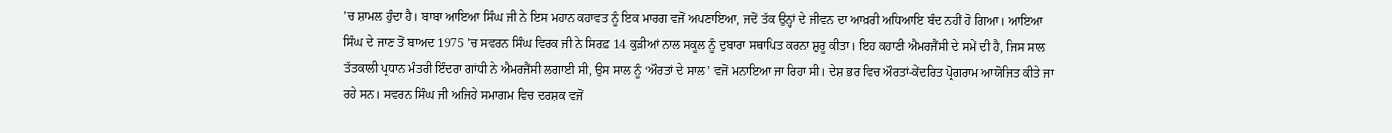’ਚ ਸ਼ਾਮਲ ਹੁੰਦਾ ਹੈ। ਬਾਬਾ ਆਇਆ ਸਿੰਘ ਜੀ ਨੇ ਇਸ ਮਹਾਨ ਕਹਾਵਤ ਨੂੰ ਇਕ ਮਾਰਗ ਵਜੋਂ ਅਪਣਾਇਆ, ਜਦੋਂ ਤੱਕ ਉਨ੍ਹਾਂ ਦੇ ਜੀਵਨ ਦਾ ਆਖ਼ਰੀ ਅਧਿਆਇ ਬੰਦ ਨਹੀਂ ਹੋ ਗਿਆ। ਆਇਆ ਸਿੰਘ ਦੇ ਜਾਣ ਤੋਂ ਬਾਅਦ 1975 ’ਚ ਸਵਰਨ ਸਿੰਘ ਵਿਰਕ ਜੀ ਨੇ ਸਿਰਫ਼ 14 ਕੁੜੀਆਂ ਨਾਲ ਸਕੂਲ ਨੂੰ ਦੁਬਾਰਾ ਸਥਾਪਿਤ ਕਰਨਾ ਸ਼ੁਰੂ ਕੀਤਾ। ਇਹ ਕਹਾਣੀ ਐਮਰਜੈਂਸੀ ਦੇ ਸਮੇਂ ਦੀ ਹੈ, ਜਿਸ ਸਾਲ ਤੱਤਕਾਲੀ ਪ੍ਰਧਾਨ ਮੰਤਰੀ ਇੰਦਰਾ ਗਾਂਧੀ ਨੇ ਐਮਰਜੈਂਸੀ ਲਗਾਈ ਸੀ, ਉਸ ਸਾਲ ਨੂੰ ‘ਔਰਤਾਂ ਦੇ ਸਾਲ’ ਵਜੋਂ ਮਨਾਇਆ ਜਾ ਰਿਹਾ ਸੀ। ਦੇਸ਼ ਭਰ ਵਿਚ ਔਰਤਾਂ-ਕੇਂਦਰਿਤ ਪ੍ਰੋਗਰਾਮ ਆਯੋਜਿਤ ਕੀਤੇ ਜਾ ਰਹੇ ਸਨ। ਸਵਰਨ ਸਿੰਘ ਜੀ ਅਜਿਹੇ ਸਮਾਗਮ ਵਿਚ ਦਰਸ਼ਕ ਵਜੋਂ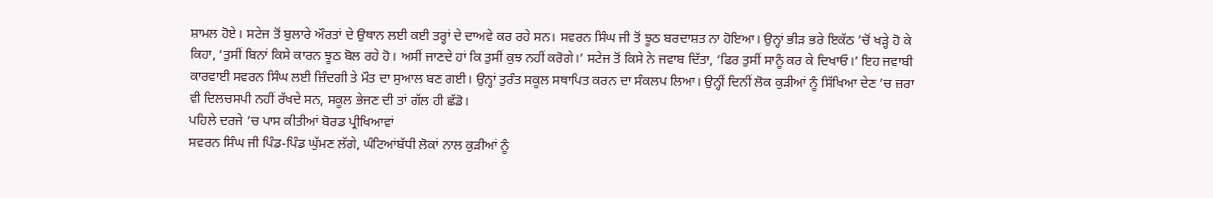ਸ਼ਾਮਲ ਹੋਏ। ਸਟੇਜ ਤੋਂ ਬੁਲਾਰੇ ਔਰਤਾਂ ਦੇ ਉਥਾਨ ਲਈ ਕਈ ਤਰ੍ਹਾਂ ਦੇ ਦਾਅਵੇ ਕਰ ਰਹੇ ਸਨ। ਸਵਰਨ ਸਿੰਘ ਜੀ ਤੋਂ ਝੂਠ ਬਰਦਾਸ਼ਤ ਨਾ ਹੋਇਆ। ਉਨ੍ਹਾਂ ਭੀੜ ਭਰੇ ਇਕੱਠ ’ਚੋਂ ਖੜ੍ਹੇ ਹੋ ਕੇ ਕਿਹਾ, ‘ਤੁਸੀਂ ਬਿਨਾਂ ਕਿਸੇ ਕਾਰਨ ਝੂਠ ਬੋਲ ਰਹੇ ਹੋ। ਅਸੀਂ ਜਾਣਦੇ ਹਾਂ ਕਿ ਤੁਸੀਂ ਕੁਝ ਨਹੀਂ ਕਰੋਗੇ।’ ਸਟੇਜ ਤੋਂ ਕਿਸੇ ਨੇ ਜਵਾਬ ਦਿੱਤਾ, ‘ਫਿਰ ਤੁਸੀਂ ਸਾਨੂੰ ਕਰ ਕੇ ਦਿਖਾਓ।’ ਇਹ ਜਵਾਬੀ ਕਾਰਵਾਈ ਸਵਰਨ ਸਿੰਘ ਲਈ ਜ਼ਿੰਦਗੀ ਤੇ ਮੌਤ ਦਾ ਸੁਆਲ ਬਣ ਗਈ। ਉਨ੍ਹਾਂ ਤੁਰੰਤ ਸਕੂਲ ਸਥਾਪਿਤ ਕਰਨ ਦਾ ਸੰਕਲਪ ਲਿਆ। ਉਨ੍ਹੀਂ ਦਿਨੀਂ ਲੋਕ ਕੁੜੀਆਂ ਨੂੰ ਸਿੱਖਿਆ ਦੇਣ ’ਚ ਜ਼ਰਾ ਵੀ ਦਿਲਚਸਪੀ ਨਹੀਂ ਰੱਖਦੇ ਸਨ, ਸਕੂਲ ਭੇਜਣ ਦੀ ਤਾਂ ਗੱਲ ਹੀ ਛੱਡੋ।
ਪਹਿਲੇ ਦਰਜੇ ’ਚ ਪਾਸ ਕੀਤੀਆਂ ਬੋਰਡ ਪ੍ਰੀਖਿਆਵਾਂ
ਸਵਰਨ ਸਿੰਘ ਜੀ ਪਿੰਡ-ਪਿੰਡ ਘੁੱਮਣ ਲੱਗੇ, ਘੰਟਿਆਂਬੱਧੀ ਲੋਕਾਂ ਨਾਲ ਕੁੜੀਆਂ ਨੂੰ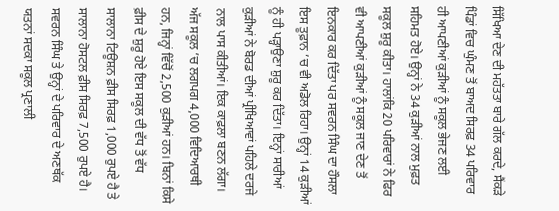ਸਿੱਖਿਆ ਦੇਣ ਦੀ ਮਹੱਤਤਾ ਬਾਰੇ ਗੱਲ ਕਰਦੇ, ਸੈਂਕੜੇ ਪਿੰਡਾਂ ਵਿਚ ਘੁੰਮਣ ਤੋਂ ਬਾਅਦ ਸਿਰਫ਼ 34 ਪਰਿਵਾਰ ਹੀ ਆਪਣੀਆਂ ਕੁੜੀਆਂ ਨੂੰ ਸਕੂਲ ਭੇਜਣ ਲਈ ਸਹਿਮਤ ਹੋਏ। ਉਨ੍ਹਾਂ ਨੇ 34 ਕੁੜੀਆਂ ਨਾਲ ਮੁਫ਼ਤ ਸਕੂਲ ਸ਼ੁਰੂ ਕੀਤਾ। ਹਾਲਾਂਕਿ 20 ਪਰਿਵਾਰਾਂ ਨੇ ਫਿਰ ਵੀ ਆਪਣੀਆਂ ਕੁੜੀਆਂ ਨੂੰ ਸਕੂਲ ਜਾਣ ਦੇਣ ਤੋਂ ਇਨਕਾਰ ਕਰ ਦਿੱਤਾ ਪਰ ਸਵਰਨ ਸਿੰਘ ਦਾ ਹੌਸਲਾ ਇਸ ਤੂਫ਼ਾਨ ’ਚ ਵੀ ਅਡੋਲ ਰਿਹਾ। ਉਨ੍ਹਾਂ 14 ਕੁੜੀਆਂ ਨੂੰ ਹੀ ਪੜ੍ਹਾਉਣਾ ਸ਼ੁਰੂ ਕਰ ਦਿੱਤਾ। ਇਨ੍ਹਾਂ ਸਾਰੀਆਂ ਕੁੜੀਆਂ ਨੇ ਬੋਰਡ ਦੀਆਂ ਪ੍ਰੀਖਿਆਵਾਂ ਪਹਿਲੇ ਦਰਜੇ ਨਾਲ ਪਾਸ ਕੀਤੀਆਂ। ਇਕ ਕਾਫ਼ਲਾ ਬਣਨ ਲੱਗਾ। ਅੱਜ ਸਕੂਲ ’ਚ ਲਗਪਗ 4,000 ਵਿਦਿਆਰਥੀ ਹਨ, ਜਿਨ੍ਹਾਂ ਵਿੱਚੋਂ 2,500 ਕੁੜੀਆਂ ਹਨ। ਬਿਨਾਂ ਕਿਸੇ ਫ਼ੀਸ ਦੇ ਸ਼ੁਰੂ ਹੋਏ ਇਸ ਸਕੂਲ ਦੀ ਵੱਧ ਤੋਂ ਵੱਧ ਸਾਲਾਨਾ ਟਿਊਸ਼ਨ ਫ਼ੀਸ ਸਿਰਫ਼ 1,000 ਰੁਪਏ ਹੈ ਤੇ ਸਾਲਾਨਾ ਹੋਸਟਲ ਫ਼ੀਸ ਸਿਰਫ਼ 7,500 ਰੁਪਏ ਹੈ। ਸਵਰਨ ਸਿੰਘ ਤੇ ਉਨ੍ਹਾਂ ਦੇ ਪਰਿਵਾਰ ਦੇ ਅਣਥੱਕ ਯਤਨਾਂ ਸਦਕਾ ਸਕੂਲ ਪ੍ਰਣਾਲੀ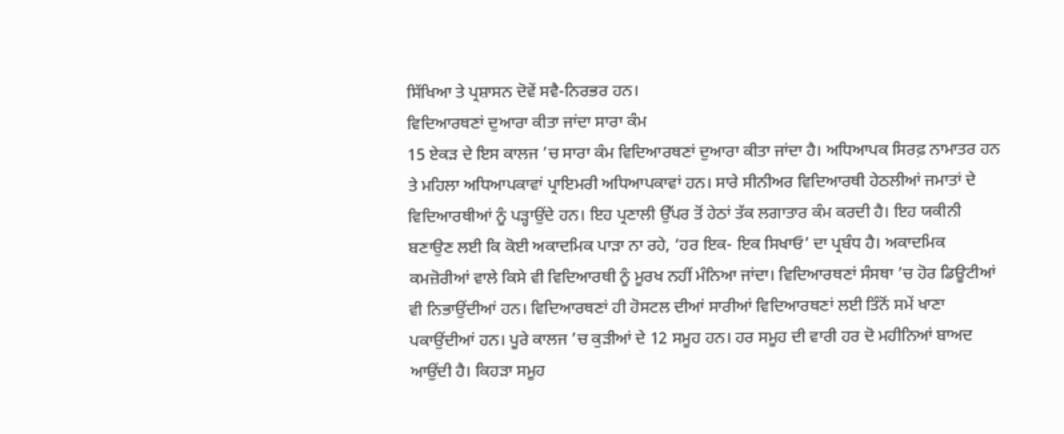ਸਿੱਖਿਆ ਤੇ ਪ੍ਰਸ਼ਾਸਨ ਦੋਵੇਂ ਸਵੈ-ਨਿਰਭਰ ਹਨ।
ਵਿਦਿਆਰਥਣਾਂ ਦੁਆਰਾ ਕੀਤਾ ਜਾਂਦਾ ਸਾਰਾ ਕੰਮ
15 ਏਕੜ ਦੇ ਇਸ ਕਾਲਜ ’ਚ ਸਾਰਾ ਕੰਮ ਵਿਦਿਆਰਥਣਾਂ ਦੁਆਰਾ ਕੀਤਾ ਜਾਂਦਾ ਹੈ। ਅਧਿਆਪਕ ਸਿਰਫ਼ ਨਾਮਾਤਰ ਹਨ ਤੇ ਮਹਿਲਾ ਅਧਿਆਪਕਾਵਾਂ ਪ੍ਰਾਇਮਰੀ ਅਧਿਆਪਕਾਵਾਂ ਹਨ। ਸਾਰੇ ਸੀਨੀਅਰ ਵਿਦਿਆਰਥੀ ਹੇਠਲੀਆਂ ਜਮਾਤਾਂ ਦੇ ਵਿਦਿਆਰਥੀਆਂ ਨੂੰ ਪੜ੍ਹਾਉਂਦੇ ਹਨ। ਇਹ ਪ੍ਰਣਾਲੀ ਉੱਪਰ ਤੋਂ ਹੇਠਾਂ ਤੱਕ ਲਗਾਤਾਰ ਕੰਮ ਕਰਦੀ ਹੈ। ਇਹ ਯਕੀਨੀ ਬਣਾਉਣ ਲਈ ਕਿ ਕੋਈ ਅਕਾਦਮਿਕ ਪਾੜਾ ਨਾ ਰਹੇ, ‘ਹਰ ਇਕ- ਇਕ ਸਿਖਾਓ’ ਦਾ ਪ੍ਰਬੰਧ ਹੈ। ਅਕਾਦਮਿਕ ਕਮਜ਼ੋਰੀਆਂ ਵਾਲੇ ਕਿਸੇ ਵੀ ਵਿਦਿਆਰਥੀ ਨੂੰ ਮੂਰਖ ਨਹੀਂ ਮੰਨਿਆ ਜਾਂਦਾ। ਵਿਦਿਆਰਥਣਾਂ ਸੰਸਥਾ ’ਚ ਹੋਰ ਡਿਊਟੀਆਂ ਵੀ ਨਿਭਾਉਂਦੀਆਂ ਹਨ। ਵਿਦਿਆਰਥਣਾਂ ਹੀ ਹੋਸਟਲ ਦੀਆਂ ਸਾਰੀਆਂ ਵਿਦਿਆਰਥਣਾਂ ਲਈ ਤਿੰਨੋਂ ਸਮੇਂ ਖਾਣਾ ਪਕਾਉਂਦੀਆਂ ਹਨ। ਪੂਰੇ ਕਾਲਜ ’ਚ ਕੁੜੀਆਂ ਦੇ 12 ਸਮੂਹ ਹਨ। ਹਰ ਸਮੂਹ ਦੀ ਵਾਰੀ ਹਰ ਦੋ ਮਹੀਨਿਆਂ ਬਾਅਦ ਆਉਂਦੀ ਹੈ। ਕਿਹੜਾ ਸਮੂਹ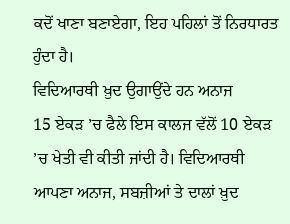ਕਦੋਂ ਖਾਣਾ ਬਣਾਏਗਾ, ਇਹ ਪਹਿਲਾਂ ਤੋਂ ਨਿਰਧਾਰਤ ਹੁੰਦਾ ਹੈ।
ਵਿਦਿਆਰਥੀ ਖ਼ੁਦ ਉਗਾਉਂਦੇ ਹਨ ਅਨਾਜ
15 ਏਕੜ ’ਚ ਫੈਲੇ ਇਸ ਕਾਲਜ ਵੱਲੋਂ 10 ਏਕੜ ’ਚ ਖੇਤੀ ਵੀ ਕੀਤੀ ਜਾਂਦੀ ਹੈ। ਵਿਦਿਆਰਥੀ ਆਪਣਾ ਅਨਾਜ, ਸਬਜ਼ੀਆਂ ਤੇ ਦਾਲਾਂ ਖ਼ੁਦ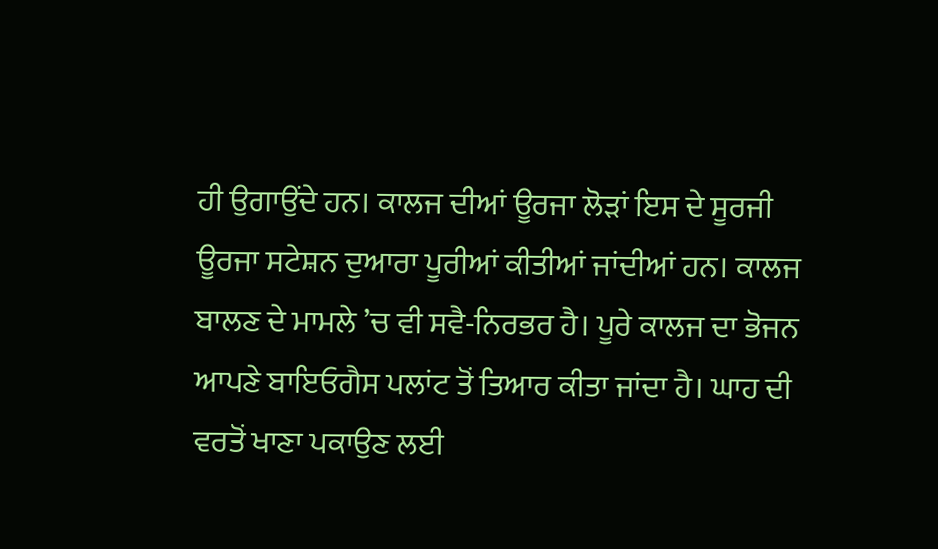ਹੀ ਉਗਾਉਂਦੇ ਹਨ। ਕਾਲਜ ਦੀਆਂ ਊਰਜਾ ਲੋੜਾਂ ਇਸ ਦੇ ਸੂਰਜੀ ਊਰਜਾ ਸਟੇਸ਼ਨ ਦੁਆਰਾ ਪੂਰੀਆਂ ਕੀਤੀਆਂ ਜਾਂਦੀਆਂ ਹਨ। ਕਾਲਜ ਬਾਲਣ ਦੇ ਮਾਮਲੇ ’ਚ ਵੀ ਸਵੈ-ਨਿਰਭਰ ਹੈ। ਪੂਰੇ ਕਾਲਜ ਦਾ ਭੋਜਨ ਆਪਣੇ ਬਾਇਓਗੈਸ ਪਲਾਂਟ ਤੋਂ ਤਿਆਰ ਕੀਤਾ ਜਾਂਦਾ ਹੈ। ਘਾਹ ਦੀ ਵਰਤੋਂ ਖਾਣਾ ਪਕਾਉਣ ਲਈ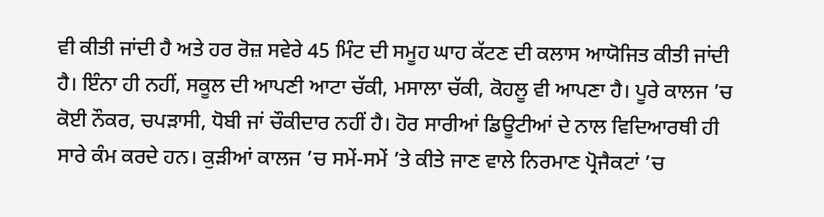ਵੀ ਕੀਤੀ ਜਾਂਦੀ ਹੈ ਅਤੇ ਹਰ ਰੋਜ਼ ਸਵੇਰੇ 45 ਮਿੰਟ ਦੀ ਸਮੂਹ ਘਾਹ ਕੱਟਣ ਦੀ ਕਲਾਸ ਆਯੋਜਿਤ ਕੀਤੀ ਜਾਂਦੀ ਹੈ। ਇੰਨਾ ਹੀ ਨਹੀਂ, ਸਕੂਲ ਦੀ ਆਪਣੀ ਆਟਾ ਚੱਕੀ, ਮਸਾਲਾ ਚੱਕੀ, ਕੋਹਲੂ ਵੀ ਆਪਣਾ ਹੈ। ਪੂਰੇ ਕਾਲਜ ’ਚ ਕੋਈ ਨੌਕਰ, ਚਪੜਾਸੀ, ਧੋਬੀ ਜਾਂ ਚੌਕੀਦਾਰ ਨਹੀਂ ਹੈ। ਹੋਰ ਸਾਰੀਆਂ ਡਿਊਟੀਆਂ ਦੇ ਨਾਲ ਵਿਦਿਆਰਥੀ ਹੀ ਸਾਰੇ ਕੰਮ ਕਰਦੇ ਹਨ। ਕੁੜੀਆਂ ਕਾਲਜ ’ਚ ਸਮੇਂ-ਸਮੇਂ ’ਤੇ ਕੀਤੇ ਜਾਣ ਵਾਲੇ ਨਿਰਮਾਣ ਪ੍ਰੋਜੈਕਟਾਂ ’ਚ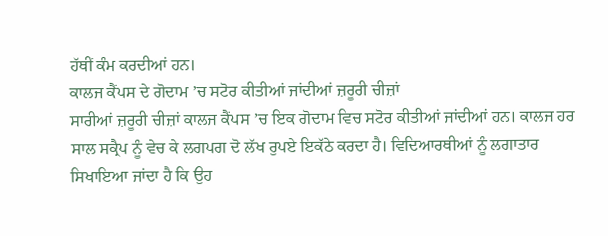ਹੱਥੀਂ ਕੰਮ ਕਰਦੀਆਂ ਹਨ।
ਕਾਲਜ ਕੈਂਪਸ ਦੇ ਗੋਦਾਮ ’ਚ ਸਟੋਰ ਕੀਤੀਆਂ ਜਾਂਦੀਆਂ ਜ਼ਰੂਰੀ ਚੀਜ਼ਾਂ
ਸਾਰੀਆਂ ਜ਼ਰੂਰੀ ਚੀਜ਼ਾਂ ਕਾਲਜ ਕੈਂਪਸ ’ਚ ਇਕ ਗੋਦਾਮ ਵਿਚ ਸਟੋਰ ਕੀਤੀਆਂ ਜਾਂਦੀਆਂ ਹਨ। ਕਾਲਜ ਹਰ ਸਾਲ ਸਕ੍ਰੈਪ ਨੂੰ ਵੇਚ ਕੇ ਲਗਪਗ ਦੋ ਲੱਖ ਰੁਪਏ ਇਕੱਠੇ ਕਰਦਾ ਹੈ। ਵਿਦਿਆਰਥੀਆਂ ਨੂੰ ਲਗਾਤਾਰ ਸਿਖਾਇਆ ਜਾਂਦਾ ਹੈ ਕਿ ਉਹ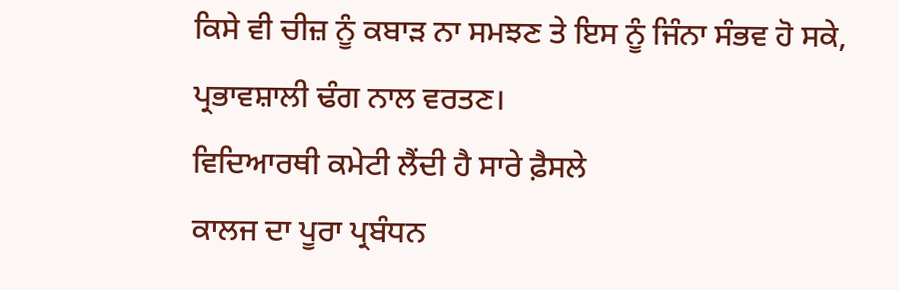ਕਿਸੇ ਵੀ ਚੀਜ਼ ਨੂੰ ਕਬਾੜ ਨਾ ਸਮਝਣ ਤੇ ਇਸ ਨੂੰ ਜਿੰਨਾ ਸੰਭਵ ਹੋ ਸਕੇ, ਪ੍ਰਭਾਵਸ਼ਾਲੀ ਢੰਗ ਨਾਲ ਵਰਤਣ।
ਵਿਦਿਆਰਥੀ ਕਮੇਟੀ ਲੈਂਦੀ ਹੈ ਸਾਰੇ ਫ਼ੈਸਲੇ
ਕਾਲਜ ਦਾ ਪੂਰਾ ਪ੍ਰਬੰਧਨ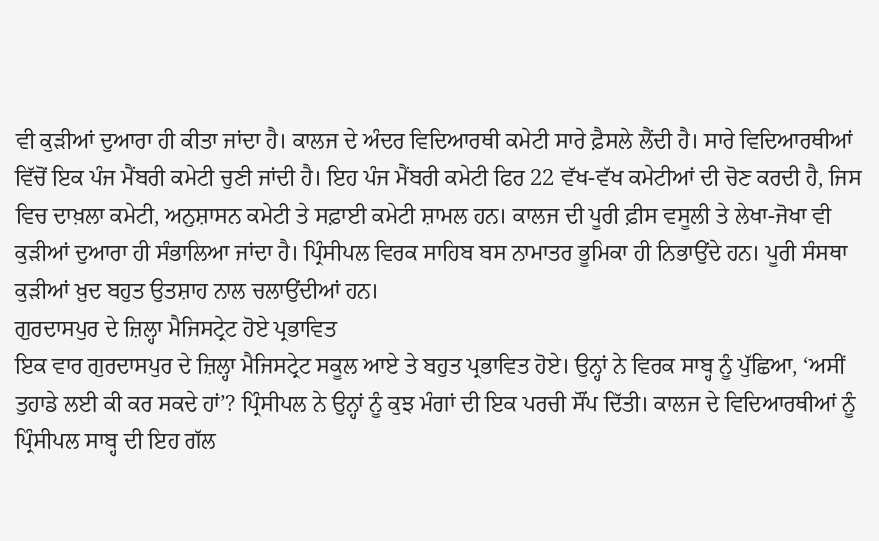ਵੀ ਕੁੜੀਆਂ ਦੁਆਰਾ ਹੀ ਕੀਤਾ ਜਾਂਦਾ ਹੈ। ਕਾਲਜ ਦੇ ਅੰਦਰ ਵਿਦਿਆਰਥੀ ਕਮੇਟੀ ਸਾਰੇ ਫ਼ੈਸਲੇ ਲੈਂਦੀ ਹੈ। ਸਾਰੇ ਵਿਦਿਆਰਥੀਆਂ ਵਿੱਚੋਂ ਇਕ ਪੰਜ ਮੈਂਬਰੀ ਕਮੇਟੀ ਚੁਣੀ ਜਾਂਦੀ ਹੈ। ਇਹ ਪੰਜ ਮੈਂਬਰੀ ਕਮੇਟੀ ਫਿਰ 22 ਵੱਖ-ਵੱਖ ਕਮੇਟੀਆਂ ਦੀ ਚੋਣ ਕਰਦੀ ਹੈ, ਜਿਸ ਵਿਚ ਦਾਖ਼ਲਾ ਕਮੇਟੀ, ਅਨੁਸ਼ਾਸਨ ਕਮੇਟੀ ਤੇ ਸਫ਼ਾਈ ਕਮੇਟੀ ਸ਼ਾਮਲ ਹਨ। ਕਾਲਜ ਦੀ ਪੂਰੀ ਫ਼ੀਸ ਵਸੂਲੀ ਤੇ ਲੇਖਾ-ਜੋਖਾ ਵੀ ਕੁੜੀਆਂ ਦੁਆਰਾ ਹੀ ਸੰਭਾਲਿਆ ਜਾਂਦਾ ਹੈ। ਪ੍ਰਿੰਸੀਪਲ ਵਿਰਕ ਸਾਹਿਬ ਬਸ ਨਾਮਾਤਰ ਭੂਮਿਕਾ ਹੀ ਨਿਭਾਉਂਦੇ ਹਨ। ਪੂਰੀ ਸੰਸਥਾ ਕੁੜੀਆਂ ਖ਼ੁਦ ਬਹੁਤ ਉਤਸ਼ਾਹ ਨਾਲ ਚਲਾਉਂਦੀਆਂ ਹਨ।
ਗੁਰਦਾਸਪੁਰ ਦੇ ਜ਼ਿਲ੍ਹਾ ਮੈਜਿਸਟ੍ਰੇਟ ਹੋਏ ਪ੍ਰਭਾਵਿਤ
ਇਕ ਵਾਰ ਗੁਰਦਾਸਪੁਰ ਦੇ ਜ਼ਿਲ੍ਹਾ ਮੈਜਿਸਟ੍ਰੇਟ ਸਕੂਲ ਆਏ ਤੇ ਬਹੁਤ ਪ੍ਰਭਾਵਿਤ ਹੋਏ। ਉਨ੍ਹਾਂ ਨੇ ਵਿਰਕ ਸਾਬ੍ਹ ਨੂੰ ਪੁੱਛਿਆ, ‘ਅਸੀਂ ਤੁਹਾਡੇ ਲਈ ਕੀ ਕਰ ਸਕਦੇ ਹਾਂ’? ਪ੍ਰਿੰਸੀਪਲ ਨੇ ਉਨ੍ਹਾਂ ਨੂੰ ਕੁਝ ਮੰਗਾਂ ਦੀ ਇਕ ਪਰਚੀ ਸੌਂਪ ਦਿੱਤੀ। ਕਾਲਜ ਦੇ ਵਿਦਿਆਰਥੀਆਂ ਨੂੰ ਪ੍ਰਿੰਸੀਪਲ ਸਾਬ੍ਹ ਦੀ ਇਹ ਗੱਲ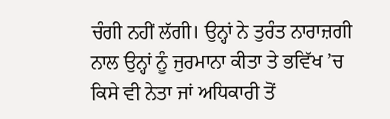ਚੰਗੀ ਨਹੀਂ ਲੱਗੀ। ਉਨ੍ਹਾਂ ਨੇ ਤੁਰੰਤ ਨਾਰਾਜ਼ਗੀ ਨਾਲ ਉਨ੍ਹਾਂ ਨੂੰ ਜੁਰਮਾਨਾ ਕੀਤਾ ਤੇ ਭਵਿੱਖ ’ਚ ਕਿਸੇ ਵੀ ਨੇਤਾ ਜਾਂ ਅਧਿਕਾਰੀ ਤੋਂ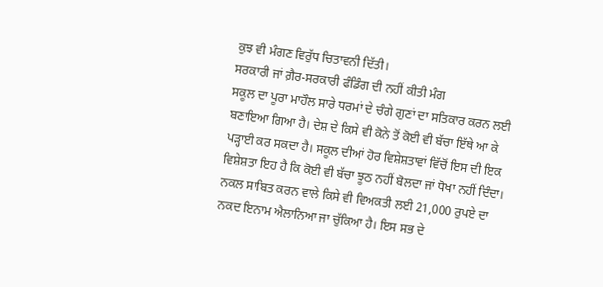ਕੁਝ ਵੀ ਮੰਗਣ ਵਿਰੁੱਧ ਚਿਤਾਵਨੀ ਦਿੱਤੀ।
ਸਰਕਾਰੀ ਜਾਂ ਗ਼ੈਰ-ਸਰਕਾਰੀ ਫੰਡਿੰਗ ਦੀ ਨਹੀਂ ਕੀਤੀ ਮੰਗ
ਸਕੂਲ ਦਾ ਪੂਰਾ ਮਾਹੌਲ ਸਾਰੇ ਧਰਮਾਂ ਦੇ ਚੰਗੇ ਗੁਣਾਂ ਦਾ ਸਤਿਕਾਰ ਕਰਨ ਲਈ ਬਣਾਇਆ ਗਿਆ ਹੈ। ਦੇਸ਼ ਦੇ ਕਿਸੇ ਵੀ ਕੋਨੇ ਤੋਂ ਕੋਈ ਵੀ ਬੱਚਾ ਇੱਥੇ ਆ ਕੇ ਪੜ੍ਹਾਈ ਕਰ ਸਕਦਾ ਹੈ। ਸਕੂਲ ਦੀਆਂ ਹੋਰ ਵਿਸ਼ੇਸ਼ਤਾਵਾਂ ਵਿੱਚੋਂ ਇਸ ਦੀ ਇਕ ਵਿਸ਼ੇਸ਼ਤਾ ਇਹ ਹੈ ਕਿ ਕੋਈ ਵੀ ਬੱਚਾ ਝੂਠ ਨਹੀਂ ਬੋਲਦਾ ਜਾਂ ਧੋਖਾ ਨਹੀਂ ਦਿੰਦਾ। ਨਕਲ ਸਾਬਿਤ ਕਰਨ ਵਾਲੇ ਕਿਸੇ ਵੀ ਵਿਅਕਤੀ ਲਈ 21,000 ਰੁਪਏ ਦਾ ਨਕਦ ਇਨਾਮ ਐਲਾਨਿਆ ਜਾ ਚੁੱਕਿਆ ਹੈ। ਇਸ ਸਭ ਦੇ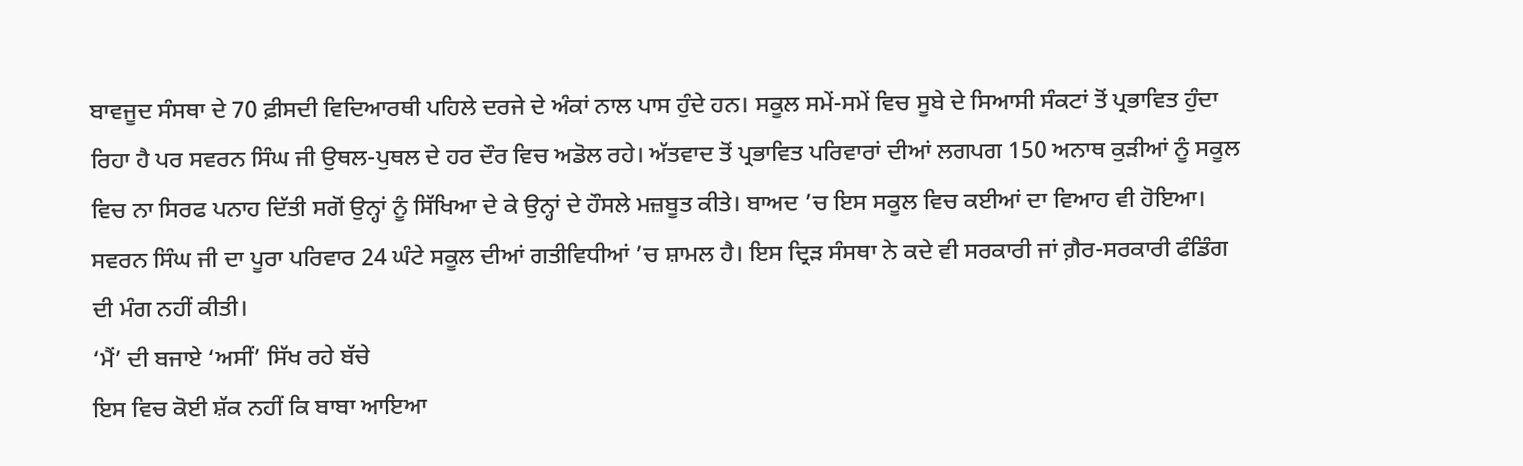ਬਾਵਜੂਦ ਸੰਸਥਾ ਦੇ 70 ਫ਼ੀਸਦੀ ਵਿਦਿਆਰਥੀ ਪਹਿਲੇ ਦਰਜੇ ਦੇ ਅੰਕਾਂ ਨਾਲ ਪਾਸ ਹੁੰਦੇ ਹਨ। ਸਕੂਲ ਸਮੇਂ-ਸਮੇਂ ਵਿਚ ਸੂਬੇ ਦੇ ਸਿਆਸੀ ਸੰਕਟਾਂ ਤੋਂ ਪ੍ਰਭਾਵਿਤ ਹੁੰਦਾ ਰਿਹਾ ਹੈ ਪਰ ਸਵਰਨ ਸਿੰਘ ਜੀ ਉਥਲ-ਪੁਥਲ ਦੇ ਹਰ ਦੌਰ ਵਿਚ ਅਡੋਲ ਰਹੇ। ਅੱਤਵਾਦ ਤੋਂ ਪ੍ਰਭਾਵਿਤ ਪਰਿਵਾਰਾਂ ਦੀਆਂ ਲਗਪਗ 150 ਅਨਾਥ ਕੁੜੀਆਂ ਨੂੰ ਸਕੂਲ ਵਿਚ ਨਾ ਸਿਰਫ ਪਨਾਹ ਦਿੱਤੀ ਸਗੋਂ ਉਨ੍ਹਾਂ ਨੂੰ ਸਿੱਖਿਆ ਦੇ ਕੇ ਉਨ੍ਹਾਂ ਦੇ ਹੌਸਲੇ ਮਜ਼ਬੂਤ ਕੀਤੇ। ਬਾਅਦ ’ਚ ਇਸ ਸਕੂਲ ਵਿਚ ਕਈਆਂ ਦਾ ਵਿਆਹ ਵੀ ਹੋਇਆ। ਸਵਰਨ ਸਿੰਘ ਜੀ ਦਾ ਪੂਰਾ ਪਰਿਵਾਰ 24 ਘੰਟੇ ਸਕੂਲ ਦੀਆਂ ਗਤੀਵਿਧੀਆਂ ’ਚ ਸ਼ਾਮਲ ਹੈ। ਇਸ ਦ੍ਰਿੜ ਸੰਸਥਾ ਨੇ ਕਦੇ ਵੀ ਸਰਕਾਰੀ ਜਾਂ ਗ਼ੈਰ-ਸਰਕਾਰੀ ਫੰਡਿੰਗ ਦੀ ਮੰਗ ਨਹੀਂ ਕੀਤੀ।
‘ਮੈਂ’ ਦੀ ਬਜਾਏ ‘ਅਸੀਂ’ ਸਿੱਖ ਰਹੇ ਬੱਚੇ
ਇਸ ਵਿਚ ਕੋਈ ਸ਼ੱਕ ਨਹੀਂ ਕਿ ਬਾਬਾ ਆਇਆ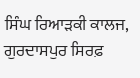ਸਿੰਘ ਰਿਆੜਕੀ ਕਾਲਜ, ਗੁਰਦਾਸਪੁਰ ਸਿਰਫ਼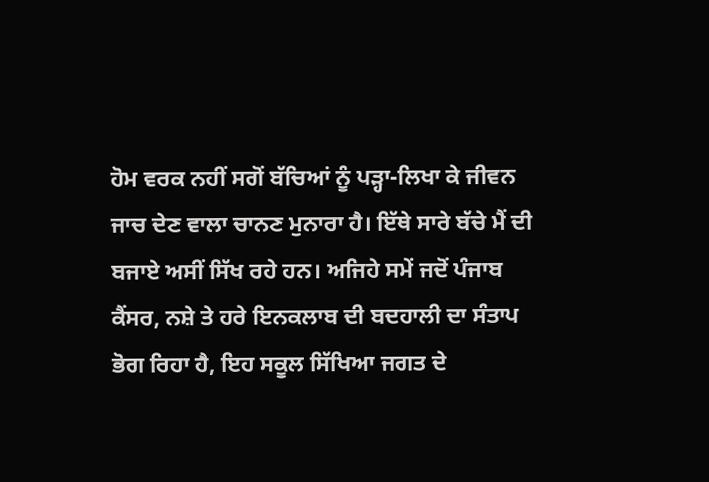ਹੋਮ ਵਰਕ ਨਹੀਂ ਸਗੋਂ ਬੱਚਿਆਂ ਨੂੰ ਪੜ੍ਹਾ-ਲਿਖਾ ਕੇ ਜੀਵਨ ਜਾਚ ਦੇਣ ਵਾਲਾ ਚਾਨਣ ਮੁਨਾਰਾ ਹੈ। ਇੱਥੇ ਸਾਰੇ ਬੱਚੇ ਮੈਂ ਦੀ ਬਜਾਏ ਅਸੀਂ ਸਿੱਖ ਰਹੇ ਹਨ। ਅਜਿਹੇ ਸਮੇਂ ਜਦੋਂ ਪੰਜਾਬ ਕੈਂਸਰ, ਨਸ਼ੇ ਤੇ ਹਰੇ ਇਨਕਲਾਬ ਦੀ ਬਦਹਾਲੀ ਦਾ ਸੰਤਾਪ ਭੋਗ ਰਿਹਾ ਹੈ, ਇਹ ਸਕੂਲ ਸਿੱਖਿਆ ਜਗਤ ਦੇ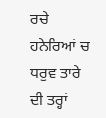ਰਚੇ ਹਨੇਰਿਆਂ ਚ ਧਰੁਵ ਤਾਰੇ ਦੀ ਤਰ੍ਹਾਂ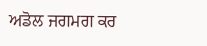ਅਡੋਲ ਜਗਮਗ ਕਰ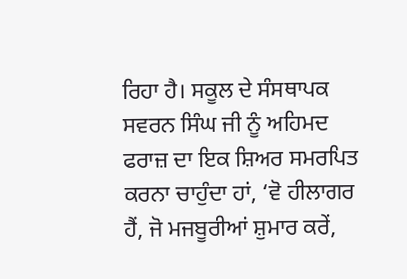ਰਿਹਾ ਹੈ। ਸਕੂਲ ਦੇ ਸੰਸਥਾਪਕ ਸਵਰਨ ਸਿੰਘ ਜੀ ਨੂੰ ਅਹਿਮਦ ਫਰਾਜ਼ ਦਾ ਇਕ ਸ਼ਿਅਰ ਸਮਰਪਿਤ ਕਰਨਾ ਚਾਹੁੰਦਾ ਹਾਂ, ‘ਵੋ ਹੀਲਾਗਰ ਹੈਂ, ਜੋ ਮਜਬੂਰੀਆਂ ਸ਼ੁਮਾਰ ਕਰੇਂ,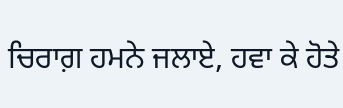ਚਿਰਾਗ਼ ਹਮਨੇ ਜਲਾਏ, ਹਵਾ ਕੇ ਹੋਤੇ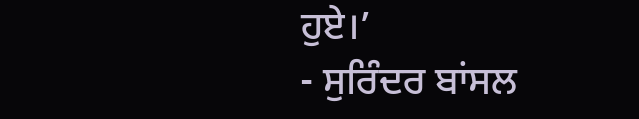ਹੁਏ।’
- ਸੁਰਿੰਦਰ ਬਾਂਸਲ